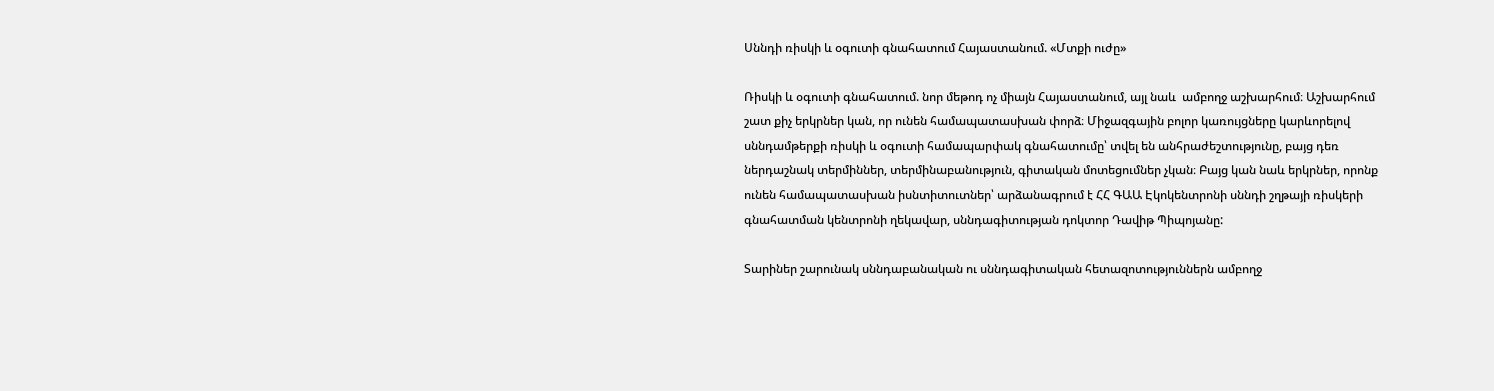Սննդի ռիսկի և օգուտի գնահատում Հայաստանում. «Մտքի ուժը»

Ռիսկի և օգուտի գնահատում. նոր մեթոդ ոչ միայն Հայաստանում, այլ նաև  ամբողջ աշխարհում։ Աշխարհում շատ քիչ երկրներ կան, որ ունեն համապատասխան փորձ։ Միջազգային բոլոր կառույցները կարևորելով սննդամթերքի ռիսկի և օգուտի համապարփակ գնահատումը՝ տվել են անհրաժեշտությունը, բայց դեռ ներդաշնակ տերմիններ, տերմինաբանություն, գիտական մոտեցումներ չկան։ Բայց կան նաև երկրներ, որոնք ունեն համապատասխան իսնտիտուտներ՝ արձանագրում է ՀՀ ԳԱԱ Էկոկենտրոնի սննդի շղթայի ռիսկերի գնահատման կենտրոնի ղեկավար, սննդագիտության դոկտոր Դավիթ Պիպոյանը:

Տարիներ շարունակ սննդաբանական ու սննդագիտական հետազոտություններն ամբողջ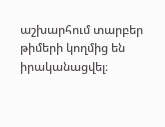աշխարհում տարբեր թիմերի կողմից են իրականացվել։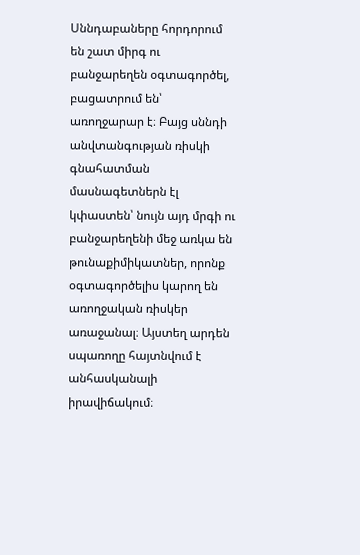Սննդաբաները հորդորում են շատ միրգ ու բանջարեղեն օգտագործել, բացատրում են՝ առողջարար է։ Բայց սննդի անվտանգության ռիսկի գնահատման մասնագետներն էլ կփաստեն՝ նույն այդ մրգի ու բանջարեղենի մեջ առկա են թունաքիմիկատներ, որոնք օգտագործելիս կարող են առողջական ռիսկեր առաջանալ։ Այստեղ արդեն սպառողը հայտնվում է անհասկանալի իրավիճակում։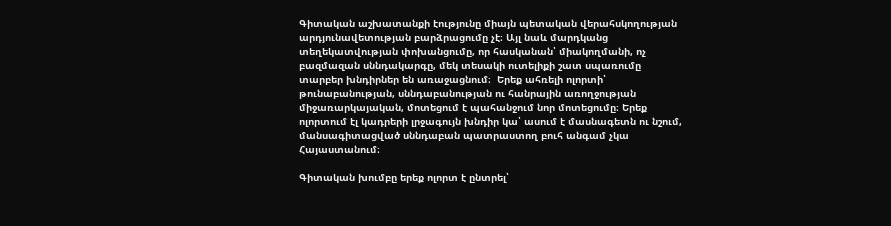Գիտական աշխատանքի էությունը միայն պետական վերահսկողության արդյունավետության բարձրացումը չէ։ Այլ նաև մարդկանց տեղեկատվության փոխանցումը, որ հասկանան՝ միակողմանի, ոչ բազմազան սննդակարգը, մեկ տեսակի ուտելիքի շատ սպառումը տարբեր խնդիրներ են առաջացնում։  Երեք ահռելի ոլորտի՝ թունաբանության, սննդաբանության ու հանրային առողջության միջառարկայական, մոտեցում է պահանջում նոր մոտեցումը։ Երեք ոլորտում էլ կադրերի լրջագույն խնդիր կա՝ ասում է մասնագետն ու նշում, մանսագիտացված սննդաբան պատրաստող բուհ անգամ չկա Հայաստանում։

Գիտական խումբը երեք ոլորտ է ընտրել՝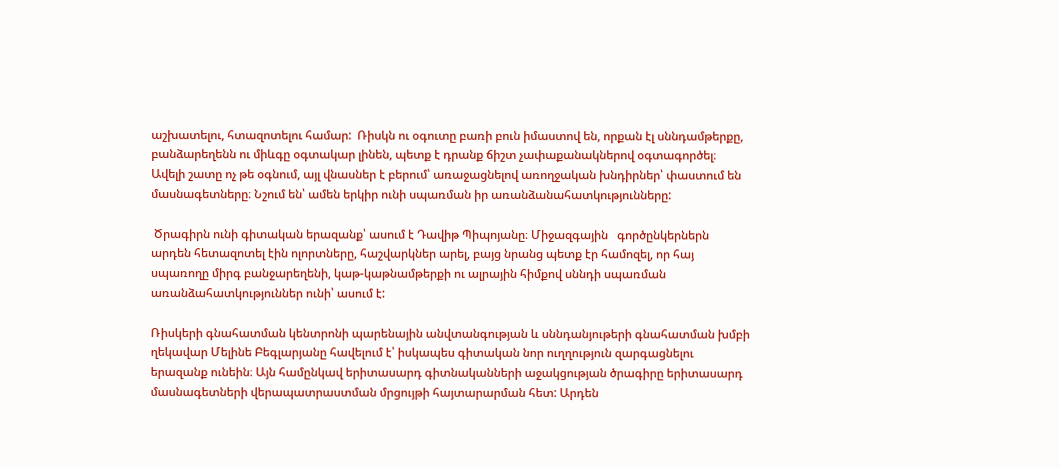աշխատելու, հտազոտելու համար:  Ռիսկն ու օգուտը բառի բուն իմաստով են, որքան էլ սննդամթերքը, բանձարեղենն ու միևգը օգտակար լինեն, պետք է դրանք ճիշտ չափաքանակներով օգտագործել։ Ավելի շատը ոչ թե օգնում, այլ վնասներ է բերում՝ առաջացնելով առողջական խնդիրներ՝ փաստում են մասնագետները։ Նշում են՝ ամեն երկիր ունի սպառման իր առանձանահատկությունները:

 Ծրագիրն ունի գիտական երազանք՝ ասում է Դավիթ Պիպոյանը։ Միջազգային   գործընկերներն արդեն հետազոտել էին ոլորտները, հաշվարկներ արել, բայց նրանց պետք էր համոզել, որ հայ սպառողը միրգ բանջարեղենի, կաթ-կաթնամթերքի ու ալրային հիմքով սննդի սպառման առանձահատկություններ ունի՝ ասում է:

Ռիսկերի գնահատման կենտրոնի պարենային անվտանգության և սննդանյութերի գնահատման խմբի ղեկավար Մելինե Բեգլարյանը հավելում է՝ իսկապես գիտական նոր ուղղություն զարգացնելու երազանք ունեին։ Այն համընկավ երիտասարդ գիտնականների աջակցության ծրագիրը երիտասարդ մասնագետների վերապատրաստման մրցույթի հայտարարման հետ: Արդեն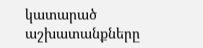կատարած աշխատանքները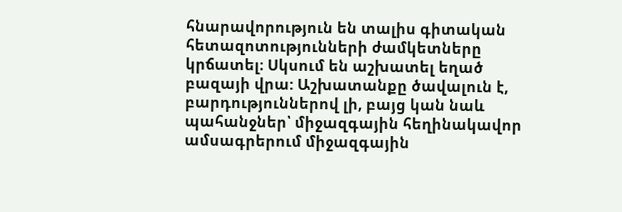հնարավորություն են տալիս գիտական հետազոտությունների ժամկետները կրճատել։ Սկսում են աշխատել եղած բազայի վրա: Աշխատանքը ծավալուն է, բարդություններով լի, բայց կան նաև պահանջներ՝ միջազգային հեղինակավոր ամսագրերում միջազգային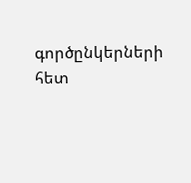գործընկերների հետ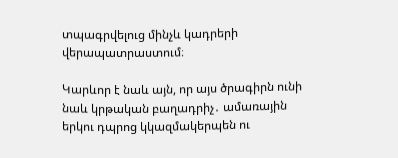տպագրվելուց մինչև կադրերի վերապատրաստում։

Կարևոր է նաև այն, որ այս ծրագիրն ունի նաև կրթական բաղադրիչ․ ամառային երկու դպրոց կկազմակերպեն ու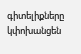գիտելիքները կփոխանցեն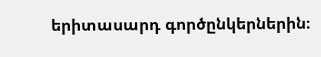երիտասարդ գործընկերներին։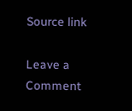Source link

Leave a Comment